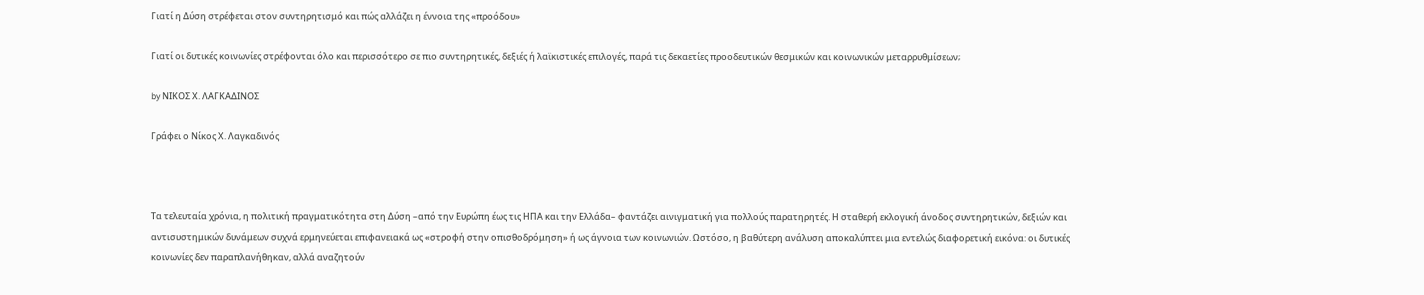Γιατί η Δύση στρέφεται στον συντηρητισμό και πώς αλλάζει η έννοια της «προόδου»

Γιατί οι δυτικές κοινωνίες στρέφονται όλο και περισσότερο σε πιο συντηρητικές, δεξιές ή λαϊκιστικές επιλογές, παρά τις δεκαετίες προοδευτικών θεσμικών και κοινωνικών μεταρρυθμίσεων;

by ΝΙΚΟΣ Χ. ΛΑΓΚΑΔΙΝΟΣ

Γράφει ο Νίκος Χ. Λαγκαδινός



Τα τελευταία χρόνια, η πολιτική πραγματικότητα στη Δύση –από την Ευρώπη έως τις ΗΠΑ και την Ελλάδα– φαντάζει αινιγματική για πολλούς παρατηρητές. Η σταθερή εκλογική άνοδος συντηρητικών, δεξιών και αντισυστημικών δυνάμεων συχνά ερμηνεύεται επιφανειακά ως «στροφή στην οπισθοδρόμηση» ή ως άγνοια των κοινωνιών. Ωστόσο, η βαθύτερη ανάλυση αποκαλύπτει μια εντελώς διαφορετική εικόνα: οι δυτικές κοινωνίες δεν παραπλανήθηκαν, αλλά αναζητούν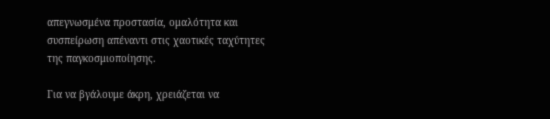απεγνωσμένα προστασία, ομαλότητα και συσπείρωση απέναντι στις χαοτικές ταχύτητες της παγκοσμιοποίησης.

Για να βγάλουμε άκρη, χρειάζεται να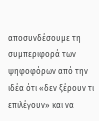αποσυνδέσουμε τη συμπεριφορά των ψηφοφόρων από την ιδέα ότι «δεν ξέρουν τι επιλέγουν» και να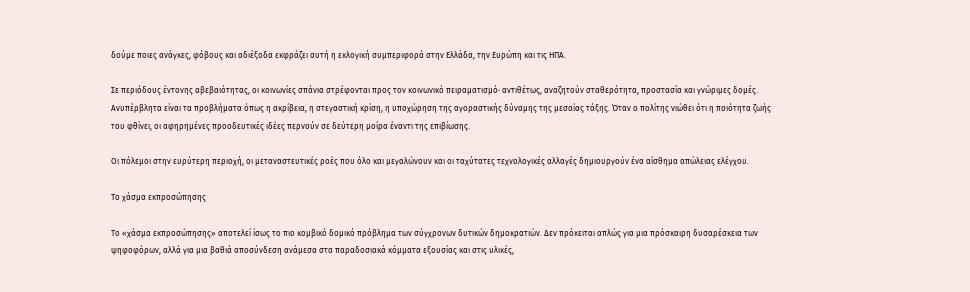δούμε ποιες ανάγκες, φόβους και αδιέξοδα εκφράζει αυτή η εκλογική συμπεριφορά στην Ελλάδα, την Ευρώπη και τις ΗΠΑ.

Σε περιόδους έντονης αβεβαιότητας, οι κοινωνίες σπάνια στρέφονται προς τον κοινωνικό πειραματισμό· αντιθέτως, αναζητούν σταθερότητα, προστασία και γνώριμες δομές. Ανυπέρβλητα είναι τα προβλήματα όπως η ακρίβεια, η στεγαστική κρίση, η υποχώρηση της αγοραστικής δύναμης της μεσαίας τάξης. Όταν ο πολίτης νιώθει ότι η ποιότητα ζωής του φθίνει, οι αφηρημένες προοδευτικές ιδέες περνούν σε δεύτερη μοίρα έναντι της επιβίωσης.

Οι πόλεμοι στην ευρύτερη περιοχή, οι μεταναστευτικές ροές που όλο και μεγαλώνουν και οι ταχύτατες τεχνολογικές αλλαγές δημιουργούν ένα αίσθημα απώλειας ελέγχου.

Το χάσμα εκπροσώπησης

Το «χάσμα εκπροσώπησης» αποτελεί ίσως το πιο κομβικό δομικό πρόβλημα των σύγχρονων δυτικών δημοκρατιών. Δεν πρόκειται απλώς για μια πρόσκαιρη δυσαρέσκεια των ψηφοφόρων, αλλά για μια βαθιά αποσύνδεση ανάμεσα στα παραδοσιακά κόμματα εξουσίας και στις υλικές,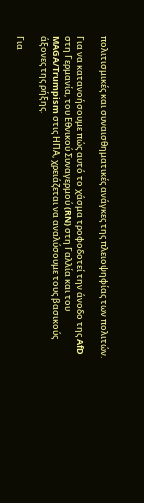πολιτισμικές και συναισθηματικές ανάγκες της πλειοψηφίας των πολιτών.

Για να κατανοήσουμε πώς αυτό το χάσμα τροφοδοτεί την άνοδο της AfD στη Γερμανία, του Εθνικού Συναγερμού (RN) στη Γαλλία και του MAGA/Trumpism στις ΗΠΑ, χρειάζεται να αναλύσουμε τους βασικούς άξονες της ρήξης.

Για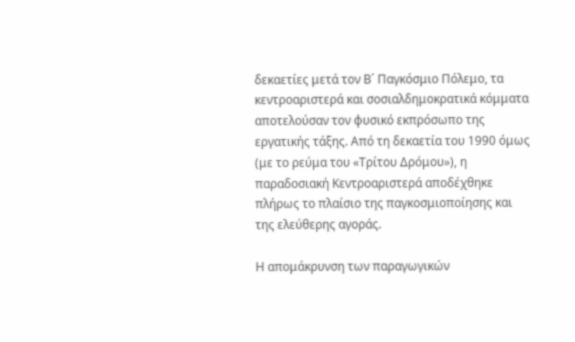δεκαετίες μετά τον Β΄ Παγκόσμιο Πόλεμο, τα κεντροαριστερά και σοσιαλδημοκρατικά κόμματα αποτελούσαν τον φυσικό εκπρόσωπο της εργατικής τάξης. Από τη δεκαετία του 1990 όμως (με το ρεύμα του «Τρίτου Δρόμου»), η παραδοσιακή Κεντροαριστερά αποδέχθηκε πλήρως το πλαίσιο της παγκοσμιοποίησης και της ελεύθερης αγοράς.

Η απομάκρυνση των παραγωγικών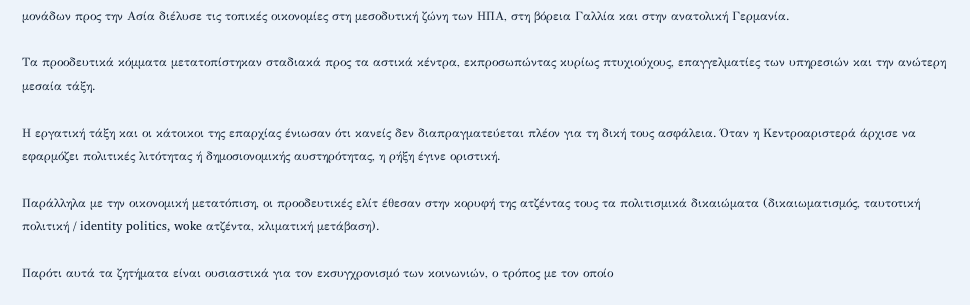μονάδων προς την Ασία διέλυσε τις τοπικές οικονομίες στη μεσοδυτική ζώνη των ΗΠΑ, στη βόρεια Γαλλία και στην ανατολική Γερμανία.

Τα προοδευτικά κόμματα μετατοπίστηκαν σταδιακά προς τα αστικά κέντρα, εκπροσωπώντας κυρίως πτυχιούχους, επαγγελματίες των υπηρεσιών και την ανώτερη μεσαία τάξη.

Η εργατική τάξη και οι κάτοικοι της επαρχίας ένιωσαν ότι κανείς δεν διαπραγματεύεται πλέον για τη δική τους ασφάλεια. Όταν η Κεντροαριστερά άρχισε να εφαρμόζει πολιτικές λιτότητας ή δημοσιονομικής αυστηρότητας, η ρήξη έγινε οριστική.

Παράλληλα με την οικονομική μετατόπιση, οι προοδευτικές ελίτ έθεσαν στην κορυφή της ατζέντας τους τα πολιτισμικά δικαιώματα (δικαιωματισμός, ταυτοτική πολιτική / identity politics, woke ατζέντα, κλιματική μετάβαση).

Παρότι αυτά τα ζητήματα είναι ουσιαστικά για τον εκσυγχρονισμό των κοινωνιών, ο τρόπος με τον οποίο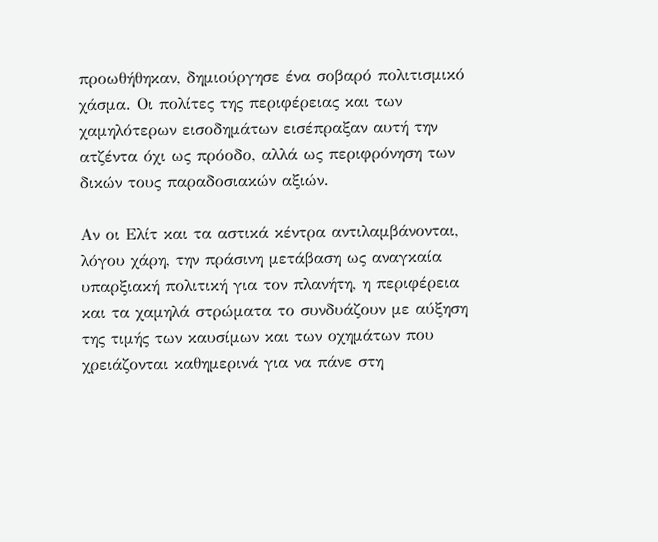προωθήθηκαν, δημιούργησε ένα σοβαρό πολιτισμικό χάσμα. Οι πολίτες της περιφέρειας και των χαμηλότερων εισοδημάτων εισέπραξαν αυτή την ατζέντα όχι ως πρόοδο, αλλά ως περιφρόνηση των δικών τους παραδοσιακών αξιών.

Αν οι Ελίτ και τα αστικά κέντρα αντιλαμβάνονται, λόγου χάρη, την πράσινη μετάβαση ως αναγκαία υπαρξιακή πολιτική για τον πλανήτη, η περιφέρεια και τα χαμηλά στρώματα το συνδυάζουν με αύξηση της τιμής των καυσίμων και των οχημάτων που χρειάζονται καθημερινά για να πάνε στη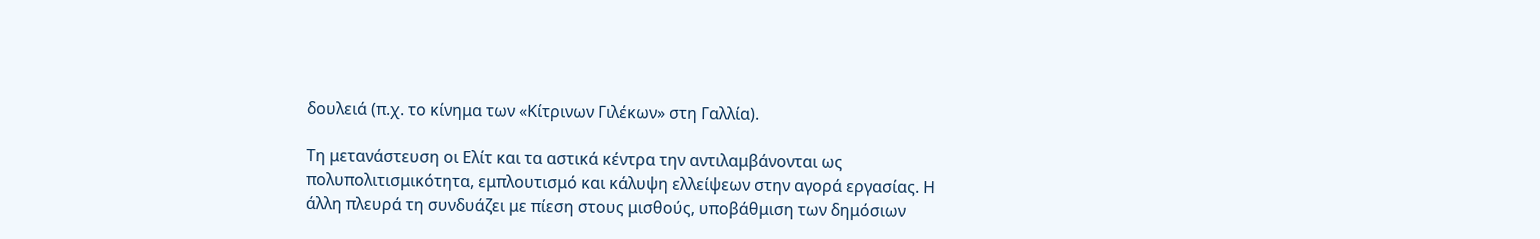δουλειά (π.χ. το κίνημα των «Κίτρινων Γιλέκων» στη Γαλλία).

Τη μετανάστευση οι Ελίτ και τα αστικά κέντρα την αντιλαμβάνονται ως πολυπολιτισμικότητα, εμπλουτισμό και κάλυψη ελλείψεων στην αγορά εργασίας. Η άλλη πλευρά τη συνδυάζει με πίεση στους μισθούς, υποβάθμιση των δημόσιων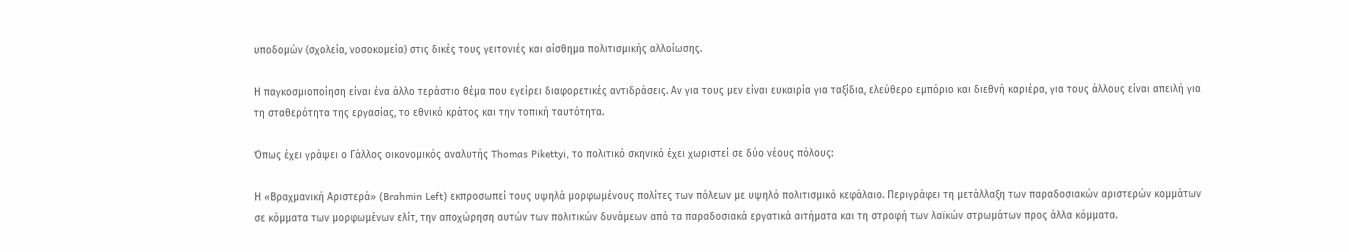υποδομών (σχολεία, νοσοκομεία) στις δικές τους γειτονιές και αίσθημα πολιτισμικής αλλοίωσης.

Η παγκοσμιοποίηση είναι ένα άλλο τεράστιο θέμα που εγείρει διαφορετικές αντιδράσεις. Αν για τους μεν είναι ευκαιρία για ταξίδια, ελεύθερο εμπόριο και διεθνή καριέρα, για τους άλλους είναι απειλή για τη σταθερότητα της εργασίας, το εθνικό κράτος και την τοπική ταυτότητα.

Όπως έχει γράψει ο Γάλλος οικονομικός αναλυτής Thomas Pikettyi, το πολιτικό σκηνικό έχει χωριστεί σε δύο νέους πόλους:

Η «Βραχμανική Αριστερά» (Brahmin Left) εκπροσωπεί τους υψηλά μορφωμένους πολίτες των πόλεων με υψηλό πολιτισμικό κεφάλαιο. Περιγράφει τη μετάλλαξη των παραδοσιακών αριστερών κομμάτων σε κόμματα των μορφωμένων ελίτ, την αποχώρηση αυτών των πολιτικών δυνάμεων από τα παραδοσιακά εργατικά αιτήματα και τη στροφή των λαϊκών στρωμάτων προς άλλα κόμματα.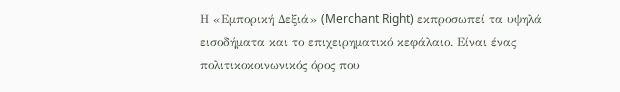Η «Εμπορική Δεξιά» (Merchant Right) εκπροσωπεί τα υψηλά εισοδήματα και το επιχειρηματικό κεφάλαιο. Είναι ένας πολιτικοκοινωνικός όρος που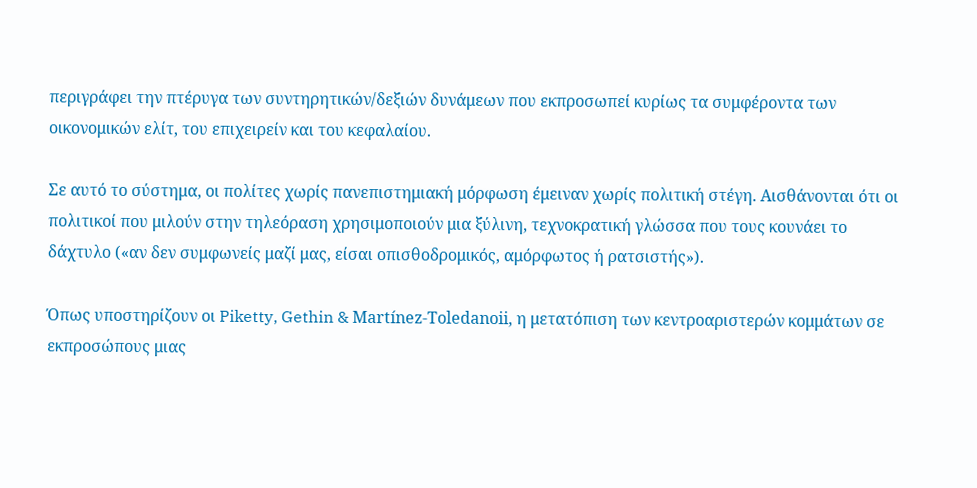περιγράφει την πτέρυγα των συντηρητικών/δεξιών δυνάμεων που εκπροσωπεί κυρίως τα συμφέροντα των οικονομικών ελίτ, του επιχειρείν και του κεφαλαίου.

Σε αυτό το σύστημα, οι πολίτες χωρίς πανεπιστημιακή μόρφωση έμειναν χωρίς πολιτική στέγη. Αισθάνονται ότι οι πολιτικοί που μιλούν στην τηλεόραση χρησιμοποιούν μια ξύλινη, τεχνοκρατική γλώσσα που τους κουνάει το δάχτυλο («αν δεν συμφωνείς μαζί μας, είσαι οπισθοδρομικός, αμόρφωτος ή ρατσιστής»).

Όπως υποστηρίζουν οι Piketty, Gethin & Martínez-Toledanoii, η μετατόπιση των κεντροαριστερών κομμάτων σε εκπροσώπους μιας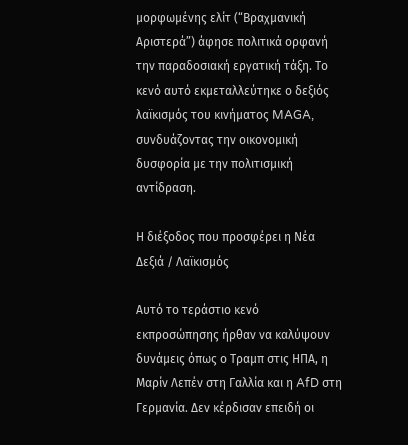μορφωμένης ελίτ (“Βραχμανική Αριστερά”) άφησε πολιτικά ορφανή την παραδοσιακή εργατική τάξη. Το κενό αυτό εκμεταλλεύτηκε ο δεξιός λαϊκισμός του κινήματος MAGA, συνδυάζοντας την οικονομική δυσφορία με την πολιτισμική αντίδραση.

Η διέξοδος που προσφέρει η Νέα Δεξιά / Λαϊκισμός

Αυτό το τεράστιο κενό εκπροσώπησης ήρθαν να καλύψουν δυνάμεις όπως ο Τραμπ στις ΗΠΑ, η Μαρίν Λεπέν στη Γαλλία και η AfD στη Γερμανία. Δεν κέρδισαν επειδή οι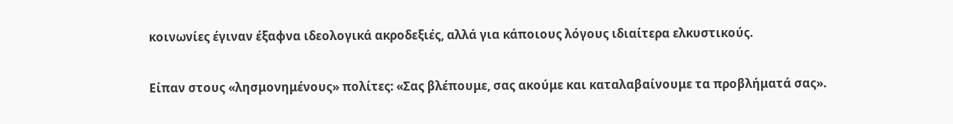κοινωνίες έγιναν έξαφνα ιδεολογικά ακροδεξιές, αλλά για κάποιους λόγους ιδιαίτερα ελκυστικούς.

Είπαν στους «λησμονημένους» πολίτες: «Σας βλέπουμε, σας ακούμε και καταλαβαίνουμε τα προβλήματά σας».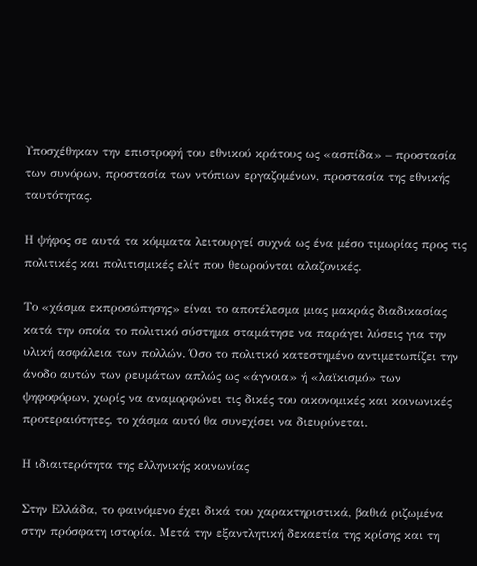Υποσχέθηκαν την επιστροφή του εθνικού κράτους ως «ασπίδα» – προστασία των συνόρων, προστασία των ντόπιων εργαζομένων, προστασία της εθνικής ταυτότητας.

Η ψήφος σε αυτά τα κόμματα λειτουργεί συχνά ως ένα μέσο τιμωρίας προς τις πολιτικές και πολιτισμικές ελίτ που θεωρούνται αλαζονικές.

Το «χάσμα εκπροσώπησης» είναι το αποτέλεσμα μιας μακράς διαδικασίας κατά την οποία το πολιτικό σύστημα σταμάτησε να παράγει λύσεις για την υλική ασφάλεια των πολλών. Όσο το πολιτικό κατεστημένο αντιμετωπίζει την άνοδο αυτών των ρευμάτων απλώς ως «άγνοια» ή «λαϊκισμό» των ψηφοφόρων, χωρίς να αναμορφώνει τις δικές του οικονομικές και κοινωνικές προτεραιότητες, το χάσμα αυτό θα συνεχίσει να διευρύνεται.

Η ιδιαιτερότητα της ελληνικής κοινωνίας

Στην Ελλάδα, το φαινόμενο έχει δικά του χαρακτηριστικά, βαθιά ριζωμένα στην πρόσφατη ιστορία. Μετά την εξαντλητική δεκαετία της κρίσης και τη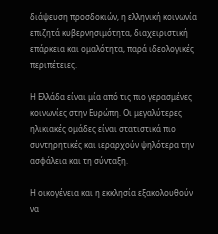διάψευση προσδοκιών, η ελληνική κοινωνία επιζητά κυβερνησιμότητα, διαχειριστική επάρκεια και ομαλότητα, παρά ιδεολογικές περιπέτειες.

Η Ελλάδα είναι μία από τις πιο γερασμένες κοινωνίες στην Ευρώπη. Οι μεγαλύτερες ηλικιακές ομάδες είναι στατιστικά πιο συντηρητικές και ιεραρχούν ψηλότερα την ασφάλεια και τη σύνταξη.

Η οικογένεια και η εκκλησία εξακολουθούν να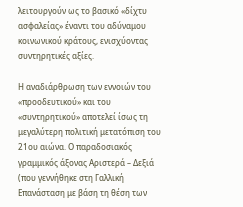λειτουργούν ως το βασικό «δίχτυ ασφαλείας» έναντι του αδύναμου κοινωνικού κράτους, ενισχύοντας συντηρητικές αξίες.

Η αναδιάρθρωση των εννοιών του «προοδευτικού» και του «συντηρητικού» αποτελεί ίσως τη μεγαλύτερη πολιτική μετατόπιση του 21ου αιώνα. Ο παραδοσιακός γραμμικός άξονας Αριστερά – Δεξιά (που γεννήθηκε στη Γαλλική Επανάσταση με βάση τη θέση των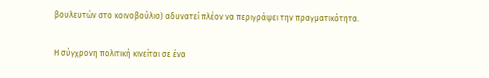βουλευτών στο κοινοβούλιο) αδυνατεί πλέον να περιγράψει την πραγματικότητα.

Η σύγχρονη πολιτική κινείται σε ένα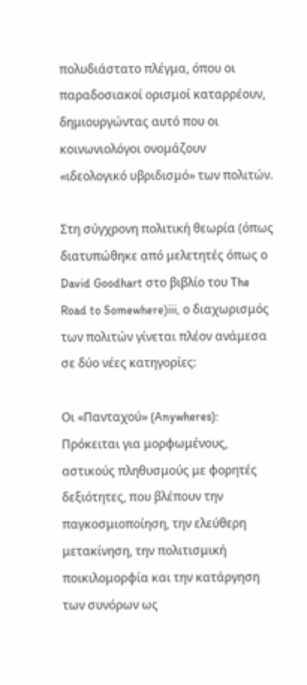πολυδιάστατο πλέγμα, όπου οι παραδοσιακοί ορισμοί καταρρέουν, δημιουργώντας αυτό που οι κοινωνιολόγοι ονομάζουν «ιδεολογικό υβριδισμό» των πολιτών.

Στη σύγχρονη πολιτική θεωρία (όπως διατυπώθηκε από μελετητές όπως ο David Goodhart στο βιβλίο του The Road to Somewhere)iii, ο διαχωρισμός των πολιτών γίνεται πλέον ανάμεσα σε δύο νέες κατηγορίες:

Οι «Πανταχού» (Anywheres): Πρόκειται για μορφωμένους, αστικούς πληθυσμούς με φορητές δεξιότητες, που βλέπουν την παγκοσμιοποίηση, την ελεύθερη μετακίνηση, την πολιτισμική ποικιλομορφία και την κατάργηση των συνόρων ως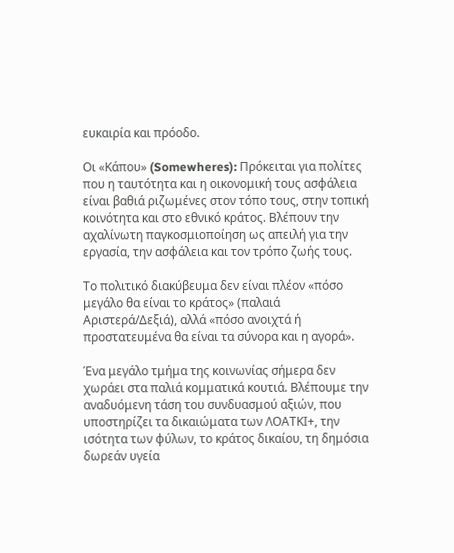ευκαιρία και πρόοδο.

Οι «Κάπου» (Somewheres): Πρόκειται για πολίτες που η ταυτότητα και η οικονομική τους ασφάλεια είναι βαθιά ριζωμένες στον τόπο τους, στην τοπική κοινότητα και στο εθνικό κράτος. Βλέπουν την αχαλίνωτη παγκοσμιοποίηση ως απειλή για την εργασία, την ασφάλεια και τον τρόπο ζωής τους.

Το πολιτικό διακύβευμα δεν είναι πλέον «πόσο μεγάλο θα είναι το κράτος» (παλαιά Αριστερά/Δεξιά), αλλά «πόσο ανοιχτά ή προστατευμένα θα είναι τα σύνορα και η αγορά».

Ένα μεγάλο τμήμα της κοινωνίας σήμερα δεν χωράει στα παλιά κομματικά κουτιά. Βλέπουμε την αναδυόμενη τάση του συνδυασμού αξιών, που υποστηρίζει τα δικαιώματα των ΛΟΑΤΚΙ+, την ισότητα των φύλων, το κράτος δικαίου, τη δημόσια δωρεάν υγεία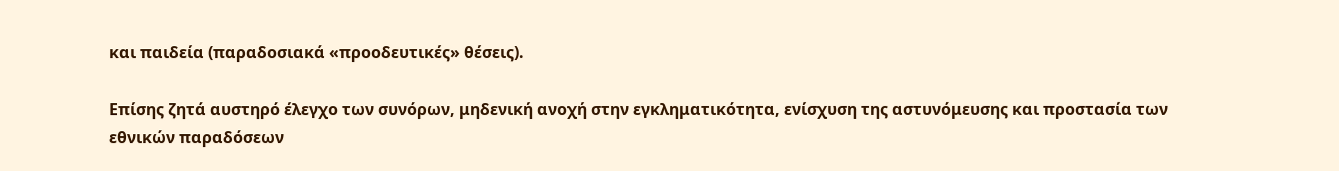και παιδεία (παραδοσιακά «προοδευτικές» θέσεις).

Επίσης ζητά αυστηρό έλεγχο των συνόρων, μηδενική ανοχή στην εγκληματικότητα, ενίσχυση της αστυνόμευσης και προστασία των εθνικών παραδόσεων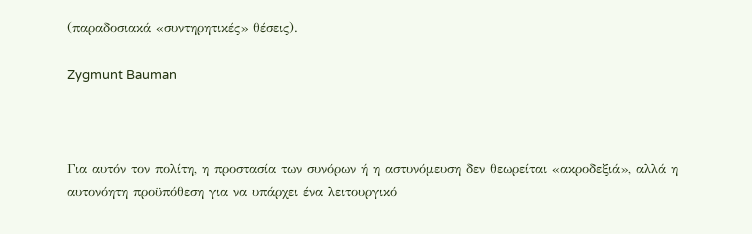(παραδοσιακά «συντηρητικές» θέσεις).

Zygmunt Bauman



Για αυτόν τον πολίτη, η προστασία των συνόρων ή η αστυνόμευση δεν θεωρείται «ακροδεξιά», αλλά η αυτονόητη προϋπόθεση για να υπάρχει ένα λειτουργικό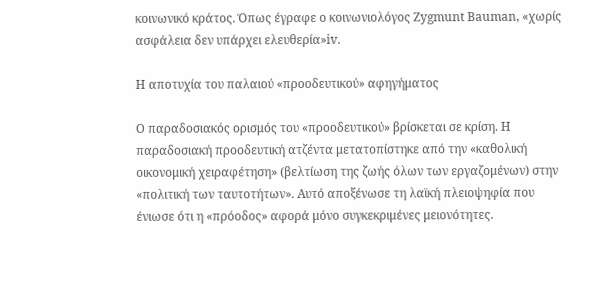κοινωνικό κράτος. Όπως έγραφε ο κοινωνιολόγος Zygmunt Bauman, «χωρίς ασφάλεια δεν υπάρχει ελευθερία»iv.

Η αποτυχία του παλαιού «προοδευτικού» αφηγήματος

Ο παραδοσιακός ορισμός του «προοδευτικού» βρίσκεται σε κρίση. Η παραδοσιακή προοδευτική ατζέντα μετατοπίστηκε από την «καθολική οικονομική χειραφέτηση» (βελτίωση της ζωής όλων των εργαζομένων) στην «πολιτική των ταυτοτήτων». Αυτό αποξένωσε τη λαϊκή πλειοψηφία που ένιωσε ότι η «πρόοδος» αφορά μόνο συγκεκριμένες μειονότητες.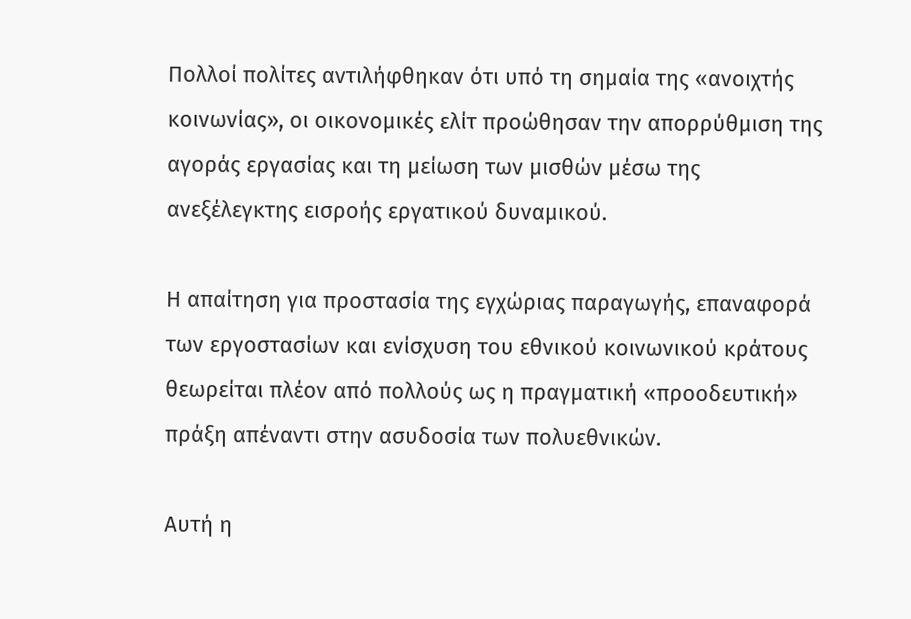Πολλοί πολίτες αντιλήφθηκαν ότι υπό τη σημαία της «ανοιχτής κοινωνίας», οι οικονομικές ελίτ προώθησαν την απορρύθμιση της αγοράς εργασίας και τη μείωση των μισθών μέσω της ανεξέλεγκτης εισροής εργατικού δυναμικού.

Η απαίτηση για προστασία της εγχώριας παραγωγής, επαναφορά των εργοστασίων και ενίσχυση του εθνικού κοινωνικού κράτους θεωρείται πλέον από πολλούς ως η πραγματική «προοδευτική» πράξη απέναντι στην ασυδοσία των πολυεθνικών.

Αυτή η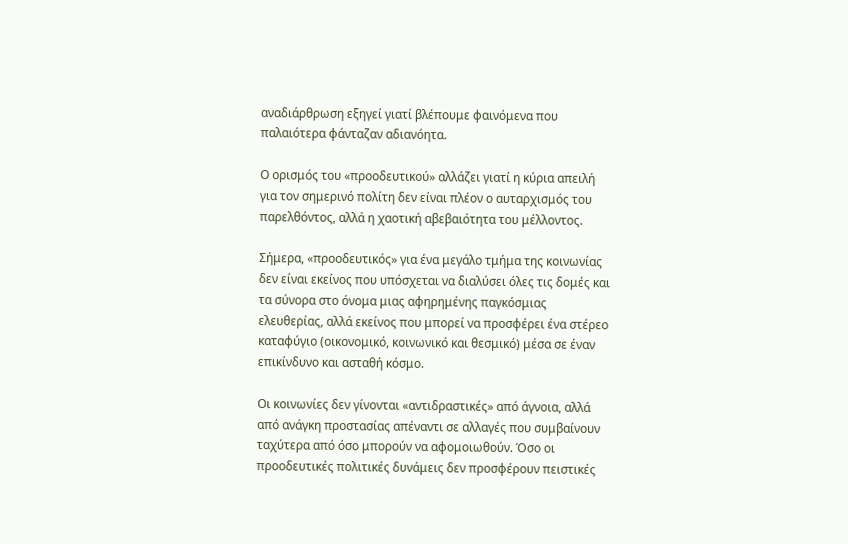αναδιάρθρωση εξηγεί γιατί βλέπουμε φαινόμενα που παλαιότερα φάνταζαν αδιανόητα.

Ο ορισμός του «προοδευτικού» αλλάζει γιατί η κύρια απειλή για τον σημερινό πολίτη δεν είναι πλέον ο αυταρχισμός του παρελθόντος, αλλά η χαοτική αβεβαιότητα του μέλλοντος.

Σήμερα, «προοδευτικός» για ένα μεγάλο τμήμα της κοινωνίας δεν είναι εκείνος που υπόσχεται να διαλύσει όλες τις δομές και τα σύνορα στο όνομα μιας αφηρημένης παγκόσμιας ελευθερίας, αλλά εκείνος που μπορεί να προσφέρει ένα στέρεο καταφύγιο (οικονομικό, κοινωνικό και θεσμικό) μέσα σε έναν επικίνδυνο και ασταθή κόσμο.

Οι κοινωνίες δεν γίνονται «αντιδραστικές» από άγνοια, αλλά από ανάγκη προστασίας απέναντι σε αλλαγές που συμβαίνουν ταχύτερα από όσο μπορούν να αφομοιωθούν. Όσο οι προοδευτικές πολιτικές δυνάμεις δεν προσφέρουν πειστικές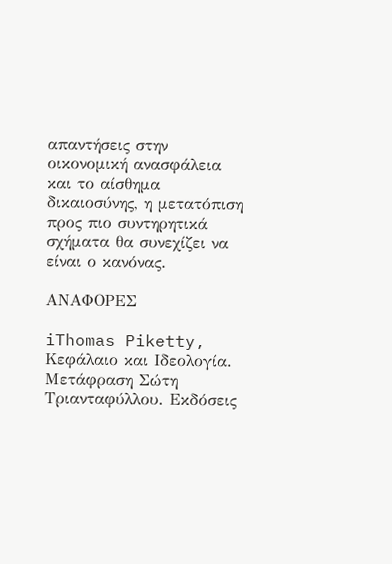απαντήσεις στην οικονομική ανασφάλεια και το αίσθημα δικαιοσύνης, η μετατόπιση προς πιο συντηρητικά σχήματα θα συνεχίζει να είναι ο κανόνας.

ΑΝΑΦΟΡΕΣ

iThomas Piketty, Κεφάλαιο και Ιδεολογία. Μετάφραση Σώτη Τριανταφύλλου. Εκδόσεις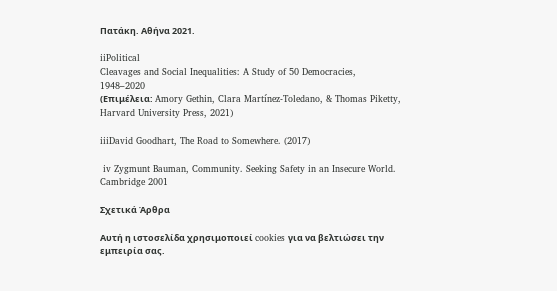Πατάκη. Αθήνα 2021.

iiPolitical
Cleavages and Social Inequalities: A Study of 50 Democracies,
1948–2020
(Επιμέλεια: Amory Gethin, Clara Martínez-Toledano, & Thomas Piketty, Harvard University Press, 2021)

iiiDavid Goodhart, The Road to Somewhere. (2017)

 iv Zygmunt Bauman, Community. Seeking Safety in an Insecure World. Cambridge 2001

Σχετικά Άρθρα

Αυτή η ιστοσελίδα χρησιμοποιεί cookies για να βελτιώσει την εμπειρία σας.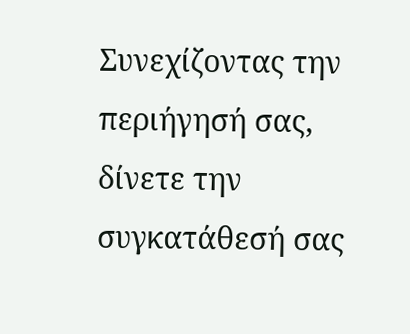Συνεχίζοντας την περιήγησή σας, δίνετε την συγκατάθεσή σας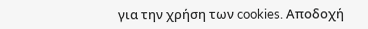για την χρήση των cookies. Aποδοχή